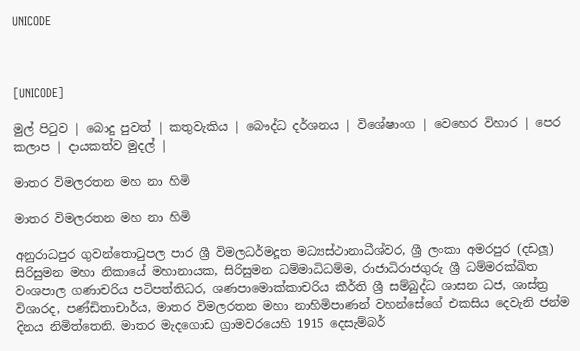UNICODE



[UNICODE]

මුල් පිටුව | බොදු පුවත් | කතුවැකිය | බෞද්ධ දර්ශනය | විශේෂාංග | වෙහෙර විහාර | පෙර කලාප | දායකත්ව මුදල් |

මාතර විමලරතන මහ නා හිමි

මාතර විමලරතන මහ නා හිමි

අනුරාධපුර ගුවන්තොටුපල පාර ශ්‍රී විමලධර්මදූත මධ්‍යස්ථානාධීශ්වර, ශ්‍රී ලංකා අමරපුර (දඩලූ) සිරිසුමන මහා නිකායේ මහානායක, සිරිසුමන ධම්මාධිධම්ම, රාජාධිරාජගුරු ශ්‍රී ධම්මරක්ඛිත වංශපාල ගණාචරිය පටිපත්තිධර, ශණපාමොක්කාචරිය කීර්ති ශ්‍රී සම්බුද්ධ ශාසන ධජ, ශාස්ත්‍ර විශාරද, පණ්ඩිතාචාර්ය, මාතර විමලරතන මහා නාහිමිපාණන් වහන්සේගේ එකසිය දෙවැනි ජන්ම දිනය නිමිත්තෙනි. මාතර මැදගොඩ ග්‍රාමවරයෙහි 1915 දෙසැම්බර්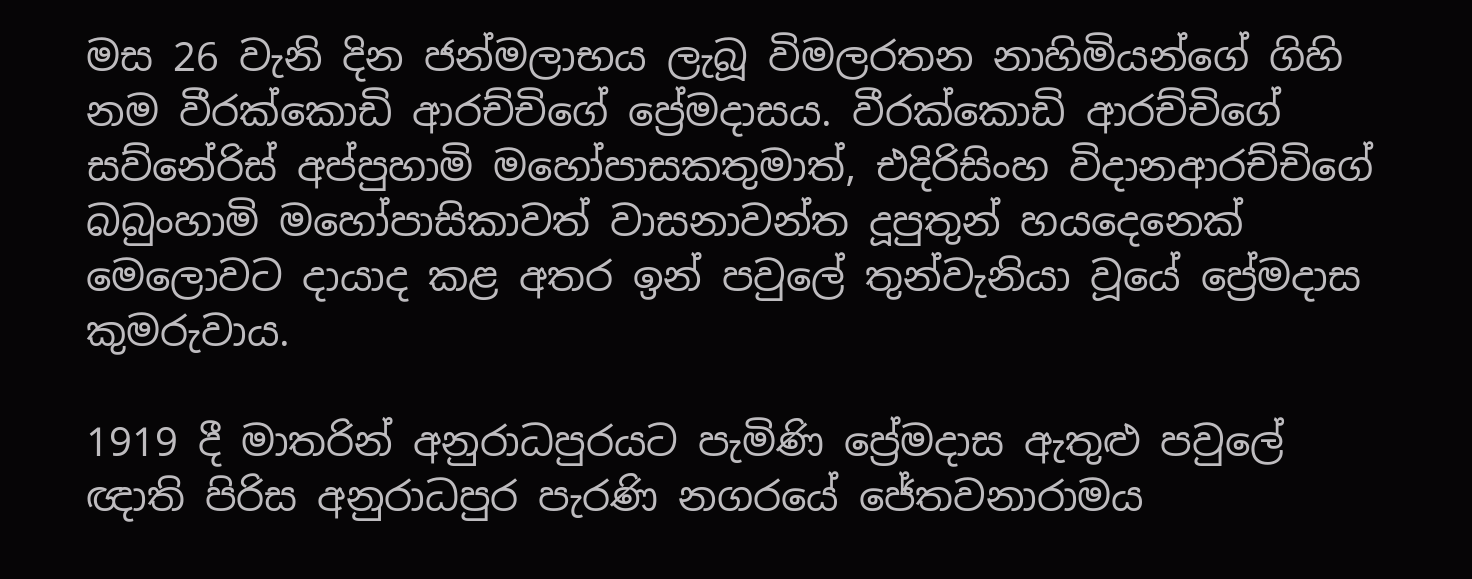මස 26 වැනි දින ජන්මලාභය ලැබූ විමලරතන නාහිමියන්ගේ ගිහි නම වීරක්කොඩි ආරච්චිගේ ප්‍රේමදාසය. වීරක්කොඩි ආරච්චිගේ සව්නේරිස් අප්පුහාමි මහෝපාසකතුමාත්, එදිරිසිංහ විදානආරච්චිගේ බබුංහාමි මහෝපාසිකාවත් වාසනාවන්ත දූපුතුන් හයදෙනෙක් මෙලොවට දායාද කළ අතර ඉන් පවුලේ තුන්වැනියා වූයේ ප්‍රේමදාස කුමරුවාය.

1919 දී මාතරින් අනුරාධපුරයට පැමිණි ප්‍රේමදාස ඇතුළු පවුලේ ඥාති පිරිස අනුරාධපුර පැරණි නගරයේ ජේතවනාරාමය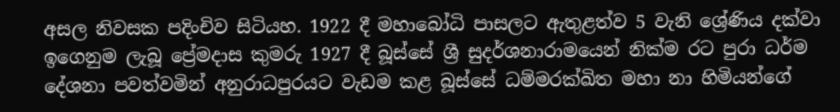අසල නිවසක පදිංචිව සිටියහ. 1922 දී මහාබෝධි පාසලට ඇතුළත්ව 5 වැනි ශ්‍රේණිය දක්වා ඉගෙනුම ලැබූ ප්‍රේමදාස කුමරු 1927 දී බූස්සේ ශ්‍රී සුදර්ශනාරාමයෙන් නික්ම රට පුරා ධර්ම දේශනා පවත්වමින් අනුරාධපුරයට වැඩම කළ බූස්සේ ධම්මරක්ඛිත මහා නා හිමියන්ගේ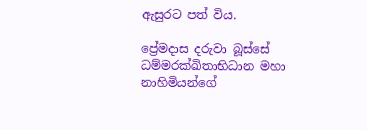ඇසුරට පත් විය.

ප්‍රේමදාස දරුවා බූස්සේ ධම්මරක්ඛිතාභිධාන මහා නාහිමියන්ගේ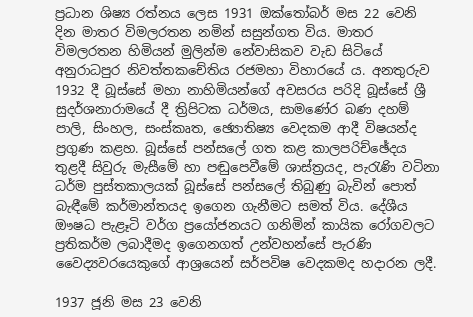ප්‍රධාන ශිෂ්‍ය රත්නය ලෙස 1931 ඔක්තෝබර් මස 22 වෙනි දින මාතර විමලරතන නමින් සසුන්ගත විය. මාතර විමලරතන හිමියන් මුලින්ම නේවාසිකව වැඩ සිටියේ අනුරාධපුර නිවත්තකචේතිය රජමහා විහාරයේ ය. අනතුරුව 1932 දී බූස්සේ මහා නාහිමියන්ගේ අවසරය පරිදි බූස්සේ ශ්‍රී සුදර්ශනාරාමයේ දී ත්‍රිපිටක ධර්මය, සාමණේර බණ දහම් පාලි, සිංහල, සංස්කෘත, ඡ්‍යොතිෂ්‍ය වෙදකම ආදී විෂයන්ද ප්‍රගුණ කළහ. බූස්සේ පන්සලේ ගත කළ කාලපරිච්ඡේදය තුළදී සිවුරු මැසීමේ හා පඬුපෙවීමේ ශාස්ත්‍රයද, පැරැණි වටිනා ධර්ම පුස්තකාලයක් බූස්සේ පන්සලේ තිබුණු බැවින් පොත් බැඳීමේ කර්මාන්තයද ඉගෙන ගැනීමට සමත් විය. දේශීය ඖෂධ පැළෑටි වර්ග ප්‍රයෝජනයට ගනිමින් කායික රෝගවලට ප්‍රතිකර්ම ලබාදීමද ඉගෙනගත් උන්වහන්සේ පැරණි වෛද්‍යවරයෙකුගේ ආශ්‍රයෙන් සර්පවිෂ වෙදකමද හදාරන ලදී.

1937 ජූනි මස 23 වෙනි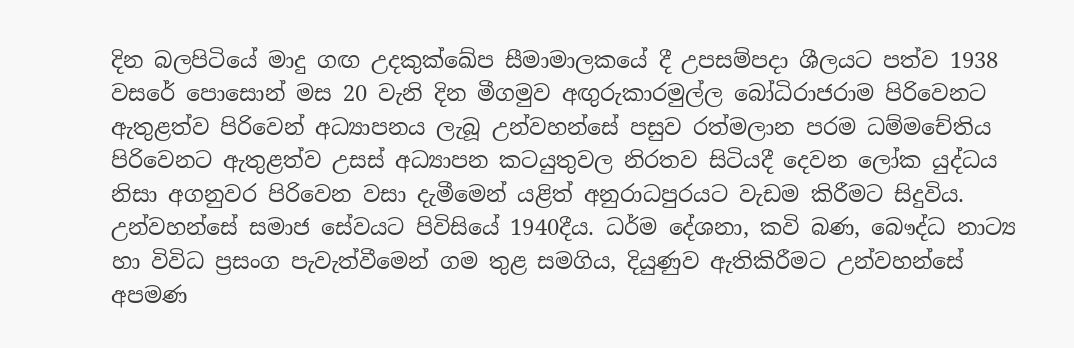දින බලපිටියේ මාදු ගඟ උදකුක්ඛේප සීමාමාලකයේ දී උපසම්පදා ශීලයට පත්ව 1938 වසරේ පොසොන් මස 20 වැනි දින මීගමුව අඟුරුකාරමුල්ල බෝධිරාජරාම පිරිවෙනට ඇතුළත්ව පිරිවෙන් අධ්‍යාපනය ලැබූ උන්වහන්සේ පසුව රත්මලාන පරම ධම්මචේතිය පිරිවෙනට ඇතුළත්ව උසස් අධ්‍යාපන කටයුතුවල නිරතව සිටියදී දෙවන ලෝක යුද්ධය නිසා අගනුවර පිරිවෙන වසා දැමීමෙන් යළිත් අනුරාධපුරයට වැඩම කිරීමට සිදුවිය. උන්වහන්සේ සමාජ සේවයට පිවිසියේ 1940දීය. ධර්ම දේශනා, කවි බණ, බෞද්ධ නාට්‍ය හා විවිධ ප්‍රසංග පැවැත්වීමෙන් ගම තුළ සමගිය, දියුණුව ඇතිකිරීමට උන්වහන්සේ අපමණ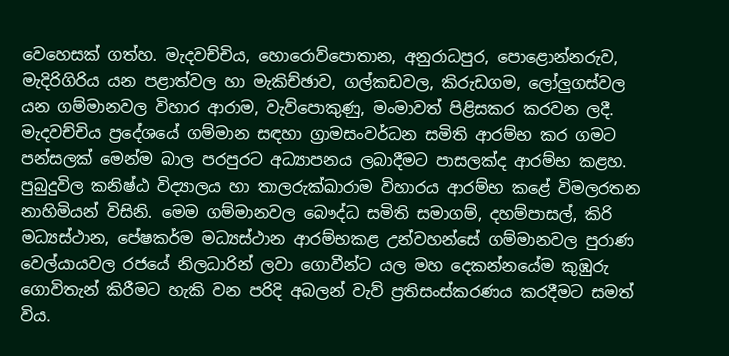වෙහෙසක් ගත්හ. මැදවච්චිය, හොරොව්පොතාන, අනුරාධපුර, පොළොන්නරුව, මැදිරිගිරිය යන පළාත්වල හා මැකිච්ඡාව, ගල්කඩවල, කිරුඩගම, ලෝලුගස්වල යන ගම්මානවල විහාර ආරාම, වැව්පොකුණු, මංමාවත් පිළිසකර කරවන ලදී. මැදවච්චිය ප්‍රදේශයේ ගම්මාන සඳහා ග්‍රාමසංවර්ධන සමිති ආරම්භ කර ගමට පන්සලක් මෙන්ම බාල පරපුරට අධ්‍යාපනය ලබාදීමට පාසලක්ද ආරම්භ කළහ. පුබුදුවිල කනිෂ්ඨ විද්‍යාලය හා තාලරුක්ඛාරාම විහාරය ආරම්භ කළේ විමලරතන නාහිමියන් විසිනි. මෙම ගම්මානවල බෞද්ධ සමිති සමාගම්, දහම්පාසල්, කිරි මධ්‍යස්ථාන, පේෂකර්ම මධ්‍යස්ථාන ආරම්භකළ උන්වහන්සේ ගම්මානවල පුරාණ වෙල්යායවල රජයේ නිලධාරින් ලවා ගොවීන්ට යල මහ දෙකන්නයේම කුඹුරු ගොවිතැන් කිරීමට හැකි වන පරිදි අබලන් වැව් ප්‍රතිසංස්කරණය කරදීමට සමත් විය.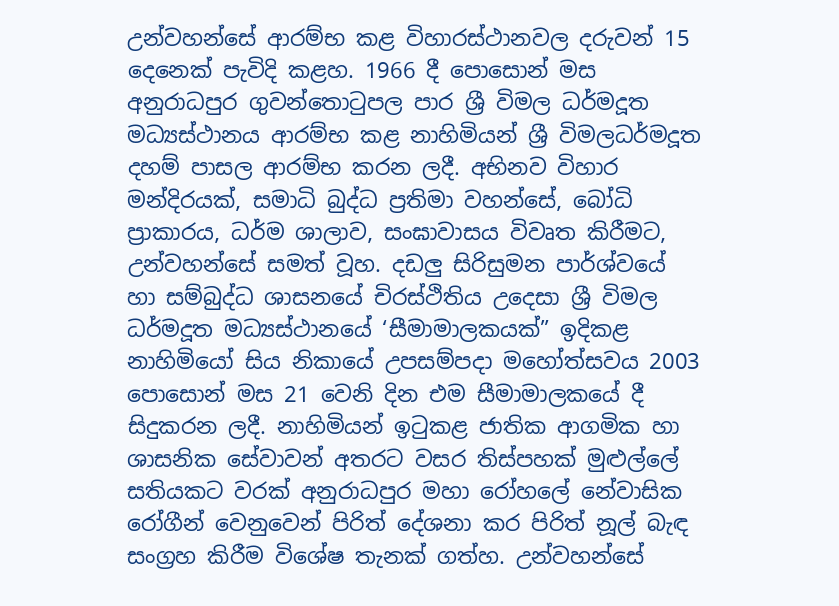උන්වහන්සේ ආරම්භ කළ විහාරස්ථානවල දරුවන් 15 දෙනෙක් පැවිදි කළහ. 1966 දී පොසොන් මස අනුරාධපුර ගුවන්තොටුපල පාර ශ්‍රී විමල ධර්මදූත මධ්‍යස්ථානය ආරම්භ කළ නාහිමියන් ශ්‍රී විමලධර්මදූත දහම් පාසල ආරම්භ කරන ලදී. අභිනව විහාර මන්දිරයක්, සමාධි බුද්ධ ප්‍රතිමා වහන්සේ, බෝධි ප්‍රාකාරය, ධර්ම ශාලාව, සංඝාවාසය විවෘත කිරීමට, උන්වහන්සේ සමත් වූහ. දඩලු සිරිසුමන පාර්ශ්වයේ හා සම්බුද්ධ ශාසනයේ චිරස්ථිතිය උදෙසා ශ්‍රී විමල ධර්මදූත මධ්‍යස්ථානයේ ‘සීමාමාලකයක්” ඉදිකළ නාහිමියෝ සිය නිකායේ උපසම්පදා මහෝත්සවය 2003 පොසොන් මස 21 වෙනි දින එම සීමාමාලකයේ දී සිදුකරන ලදී. නාහිමියන් ඉටුකළ ජාතික ආගමික හා ශාසනික සේවාවන් අතරට වසර තිස්පහක් මුළුල්ලේ සතියකට වරක් අනුරාධපුර මහා රෝහලේ නේවාසික රෝගීන් වෙනුවෙන් පිරිත් දේශනා කර පිරිත් නූල් බැඳ සංග්‍රහ කිරීම විශේෂ තැනක් ගත්හ. උන්වහන්සේ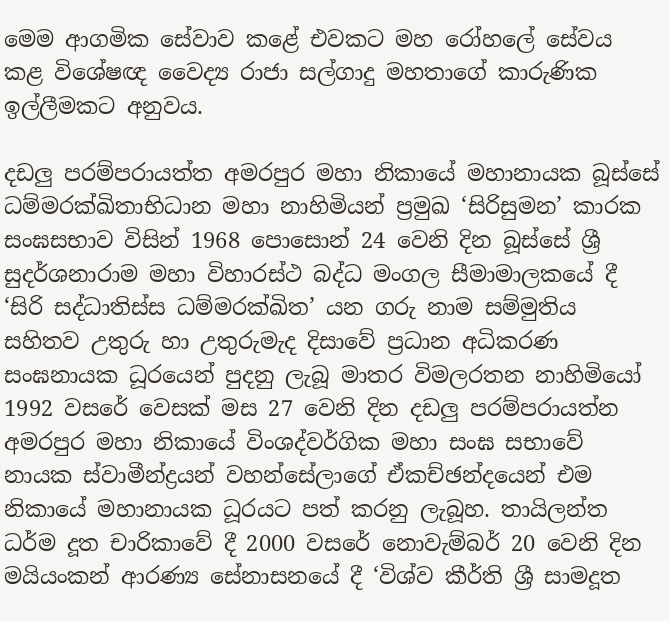මෙම ආගමික සේවාව කළේ එවකට මහ රෝහලේ සේවය කළ විශේෂඥ වෛද්‍ය රාජා සල්ගාදු මහතාගේ කාරුණික ඉල්ලීමකට අනුවය.

දඩලු පරම්පරායත්ත අමරපුර මහා නිකායේ මහානායක බූස්සේ ධම්මරක්ඛිතාභිධාන මහා නාහිමියන් ප්‍රමුඛ ‘සිරිසුමන’ කාරක සංඝසභාව විසින් 1968 පොසොන් 24 වෙනි දින බූස්සේ ශ්‍රී සුදර්ශනාරාම මහා විහාරස්ථ බද්ධ මංගල සීමාමාලකයේ දී ‘සිරි සද්ධාතිස්ස ධම්මරක්ඛිත’ යන ගරු නාම සම්මුතිය සහිතව උතුරු හා උතුරුමැද දිසාවේ ප්‍රධාන අධිකරණ සංඝනායක ධූරයෙන් පුදනු ලැබූ මාතර විමලරතන නාහිමියෝ 1992 වසරේ වෙසක් මස 27 වෙනි දින දඩලු පරම්පරායත්න අමරපුර මහා නිකායේ විංශද්වර්ගික මහා සංඝ සභාවේ නායක ස්වාමීන්ද්‍රයන් වහන්සේලාගේ ඒකච්ඡන්දයෙන් එම නිකායේ මහානායක ධූරයට පත් කරනු ලැබූහ. තායිලන්ත ධර්ම දූත චාරිකාවේ දී 2000 වසරේ නොවැම්බර් 20 වෙනි දින මයියංකන් ආරණ්‍ය සේනාසනයේ දී ‘විශ්ව කීර්ති ශ්‍රී සාමදූත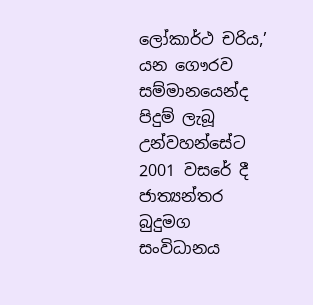ලෝකාර්ථ චරිය,’ යන ගෞරව සම්මානයෙන්ද පිදුම් ලැබූ උන්වහන්සේට 2001 වසරේ දී ජාත්‍යන්තර බුදුමග සංවිධානය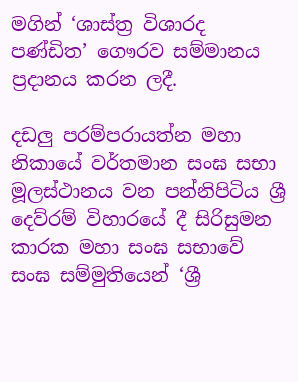මගින් ‘ශාස්ත්‍ර විශාරද පණ්ඩිත’ ගෞරව සම්මානය ප්‍රදානය කරන ලදී.

දඩලු පරම්පරායත්න මහා නිකායේ වර්තමාන සංඝ සභා මූලස්ථානය වන පන්නිපිටිය ශ්‍රී දෙව්රම් විහාරයේ දී සිරිසුමන කාරක මහා සංඝ සභාවේ සංඝ සම්මුතියෙන් ‘ශ්‍රී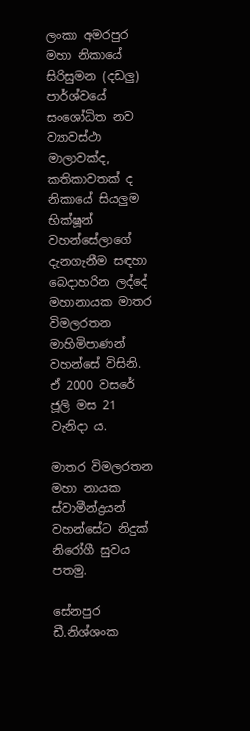ලංකා අමරපුර මහා නිකායේ සිරිසුමන (දඩලු) පාර්ශ්වයේ සංශෝධිත නව ව්‍යාවස්ථා මාලාවක්ද, කතිකාවතක් ද නිකායේ සියලුම භික්ෂූන් වහන්සේලාගේ දැනගැනීම සඳහා බෙදාහරින ලද්දේ මහානායක මාතර විමලරතන මාහිමිපාණන් වහන්සේ විසිනි. ඒ 2000 වසරේ ජූලි මස 21 වැනිදා ය.

මාතර විමලරතන මහා නායක ස්වාමීන්ද්‍රයන් වහන්සේට නිදුක් නිරෝගී සුවය පතමු.

සේනපුර ඩී.නිශ්ශංක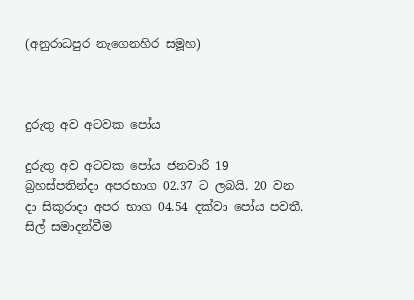(අනුරාධපුර නැගෙනහිර සමූහ)



දුරුතු අව අටවක පෝය

දුරුතු අව අටවක පෝය ජනවාරි 19 බ්‍රහස්පතින්දා අපරභාග 02.37 ට ලබයි. 20 වන දා සිකුරාදා අපර භාග 04.54 දක්වා පෝය පවතී. සිල් සමාදන්වීම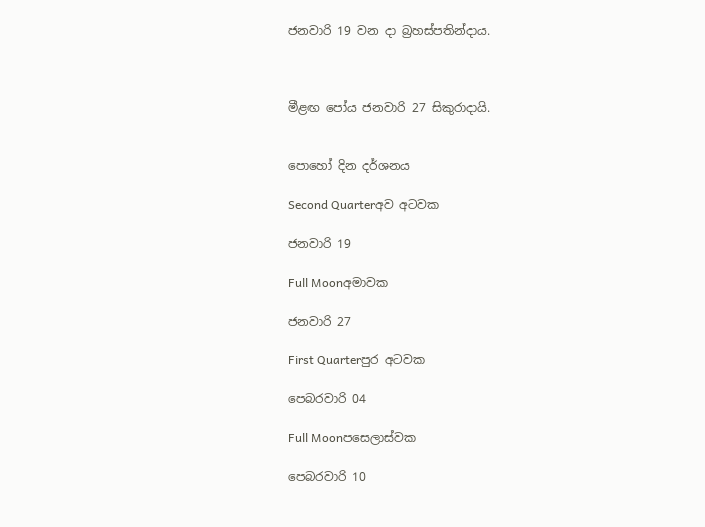ජනවාරි 19 වන දා බ්‍රහස්පතින්දාය.



මීළඟ පෝය ජනවාරි 27 සිකුරාදායි.


පොහෝ දින දර්ශනය

Second Quarterඅව අටවක

ජනවාරි 19

Full Moonඅමාවක

ජනවාරි 27

First Quarterපුර අටවක

පෙබරවාරි 04

Full Moonපසෙලාස්වක

පෙබරවාරි 10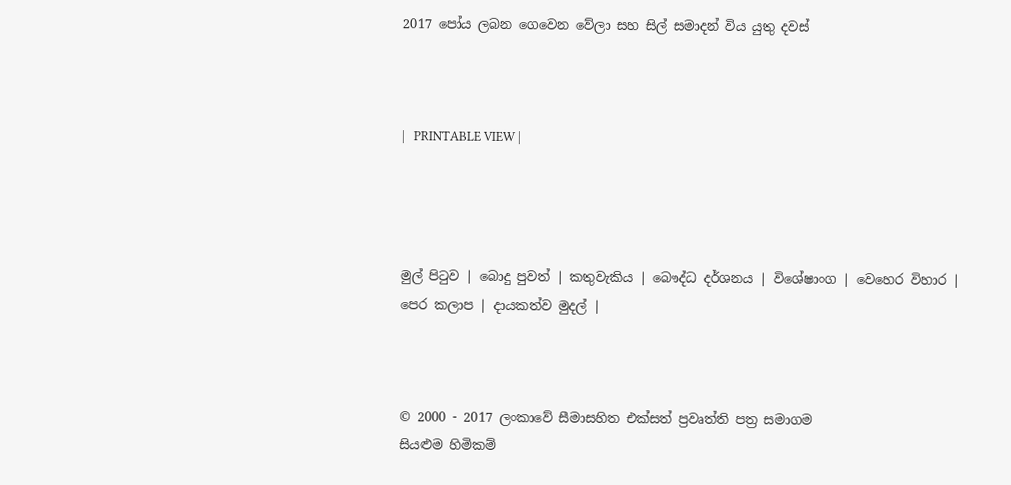2017 පෝය ලබන ගෙවෙන වේලා සහ සිල් සමාදන් විය යුතු දවස්



|   PRINTABLE VIEW |




මුල් පිටුව | බොදු පුවත් | කතුවැකිය | බෞද්ධ දර්ශනය | විශේෂාංග | වෙහෙර විහාර | පෙර කලාප | දායකත්ව මුදල් |



© 2000 - 2017 ලංකාවේ සීමාසහිත එක්සත් ප්‍රවෘත්ති පත්‍ර සමාගම
සියළුම හිමිකම්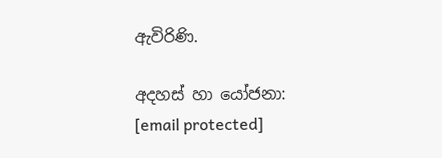ඇවිරිණි.

අදහස් හා යෝජනා: [email protected]